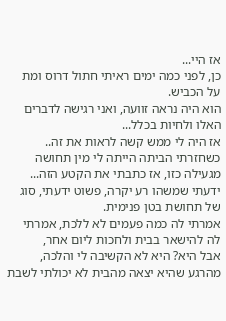אז היי...
כן, לפני כמה ימים ראיתי חתול דרוס ומת על הכביש.
הוא היה נראה זוועה, ואני רגישה לדברים האלו ולחיות בכלל...
אז היה לי ממש קשה לראות את זה..
כשחזרתי הביתה הייתה לי מין תחושה מגעילה כזו, אז כתבתי את הקטע הזה...
ידעתי שמשהו רע יקרה, פשוט ידעתי, סוג של תחושת בטן פנימית.
אמרתי לה כמה פעמים לא ללכת, אמרתי לה להישאר בבית ולחכות ליום אחר,
אבל היא? היא לא הקשיבה לי והלכה, מהרגע שהיא יצאה מהבית לא יכולתי לשבת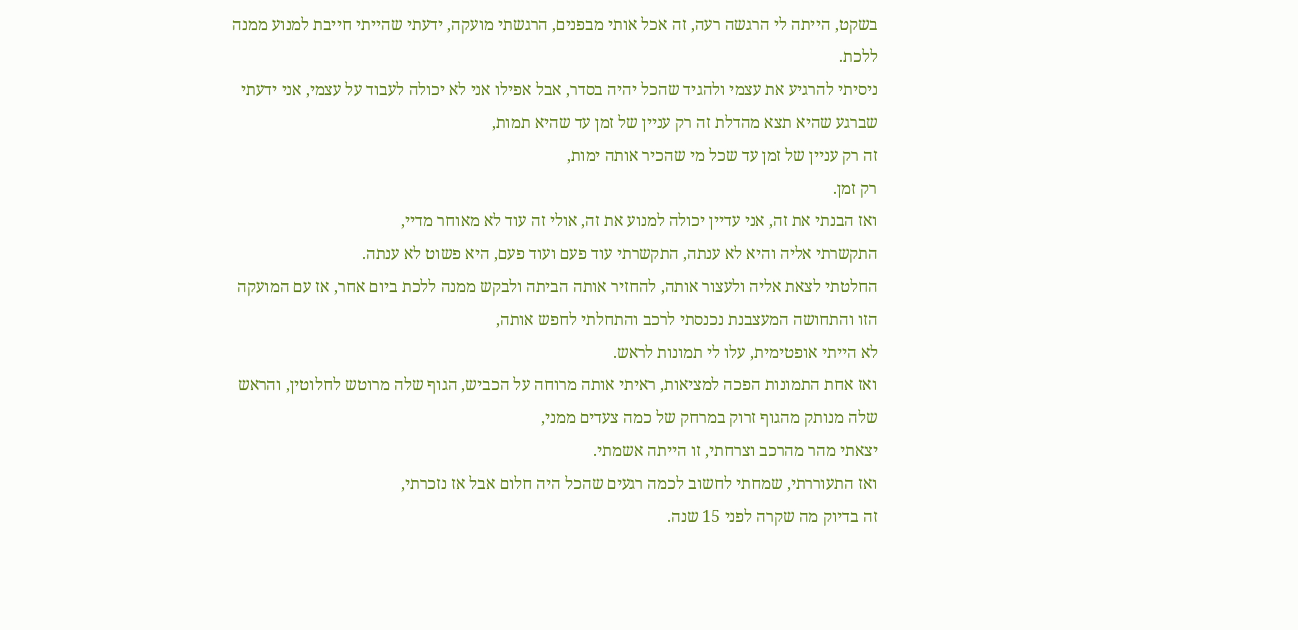בשקט, הייתה לי הרגשה רעה, זה אכל אותי מבפנים, הרגשתי מועקה, ידעתי שהייתי חייבת למנוע ממנה ללכת.
ניסיתי להרגיע את עצמי ולהגיד שהכל יהיה בסדר, אבל אפילו אני לא יכולה לעבוד על עצמי, אני ידעתי שברגע שהיא תצא מהדלת זה רק עניין של זמן עד שהיא תמות,
זה רק עניין של זמן עד שכל מי שהכיר אותה ימות,
רק זמן.
ואז הבנתי את זה, אני עדיין יכולה למנוע את זה, אולי זה עוד לא מאוחר מדיי,
התקשרתי אליה והיא לא ענתה, התקשרתי עוד פעם ועוד פעם, היא פשוט לא ענתה.
החלטתי לצאת אליה ולעצור אותה, להחזיר אותה הביתה ולבקש ממנה ללכת ביום אחר, אז עם המועקה הזו והתחושה המעצבנת נכנסתי לרכב והתחלתי לחפש אותה,
לא הייתי אופטימית, עלו לי תמונות לראש.
ואז אחת התמונות הפכה למציאות, ראיתי אותה מרוחה על הכביש, הגוף שלה מרוטש לחלוטין, והראש שלה מנותק מהגוף זרוק במרחק של כמה צעדים ממני,
יצאתי מהר מהרכב וצרחתי, זו הייתה אשמתי.
ואז התעוררתי, שמחתי לחשוב לכמה רגעים שהכל היה חלום אבל אז נזכרתי,
זה בדיוק מה שקרה לפני 15 שנה.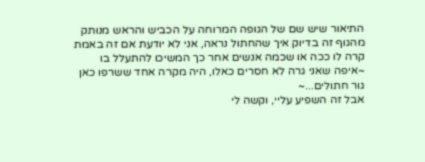התיאור שיש שם של הגופה המרוחה על הכביש והראש מנותק מהגוף זה בדיוק איך שהחתול נראה, אני לא יודעת אם זה באמת קרה לו ככה או שכמה אנשים אחר כך המשיכו להתעלל בו ~איפה שאני גרה לא חסרים כאלו, היה מקרה אחד ששרפו כאן גור חתולים...~
אבל זה השפיע עליי, וקשה לי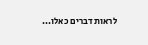לראות דברים כאלו...